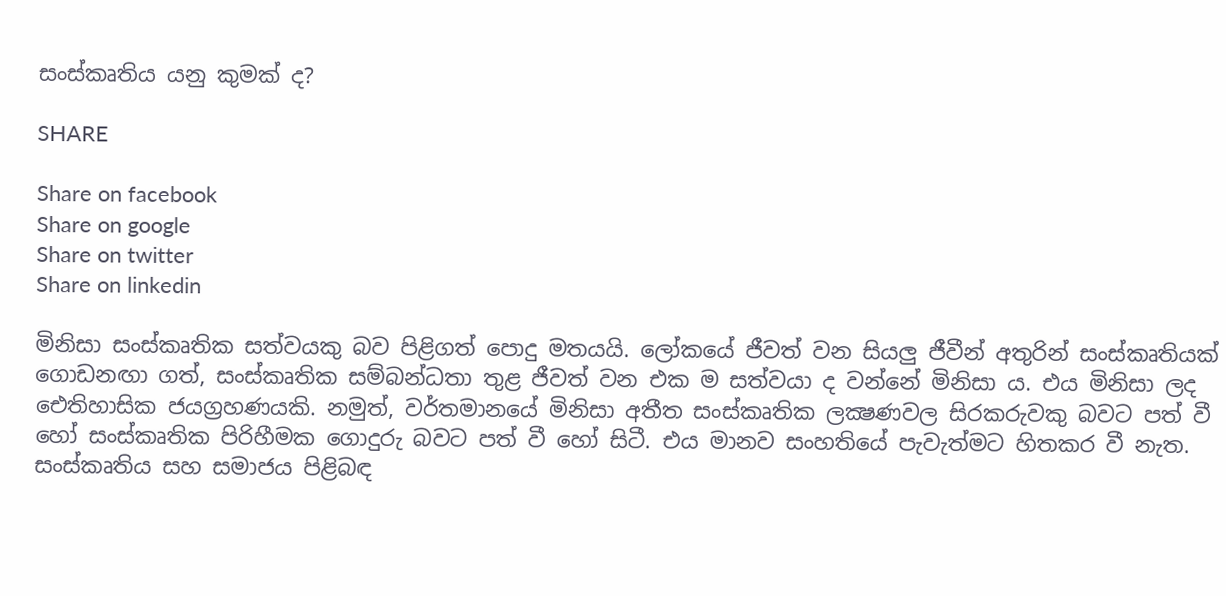සංස්කෘතිය යනු කුමක් ද?

SHARE

Share on facebook
Share on google
Share on twitter
Share on linkedin

මිනිසා සංස්කෘතික සත්වයකු බව පිළිගත් පොදු මතයයි. ලෝකයේ ජීවත් වන සියලු ජීවීන් අතුරින් සංස්කෘතියක් ගොඩනඟා ගත්, සංස්කෘතික සම්බන්ධතා තුළ ජීවත් වන එක ම සත්වයා ද වන්නේ මිනිසා ය. එය මිනිසා ලද ඓතිහාසික ජයග්‍රහණයකි. නමුත්, වර්තමානයේ මිනිසා අතීත සංස්කෘතික ලක්‍ෂණවල සිරකරුවකු බවට පත් වී හෝ සංස්කෘතික පිරිහීමක ගොදුරු බවට පත් වී හෝ සිටී. එය මානව සංහතියේ පැවැත්මට හිතකර වී නැත. සංස්කෘතිය සහ සමාජය පිළිබඳ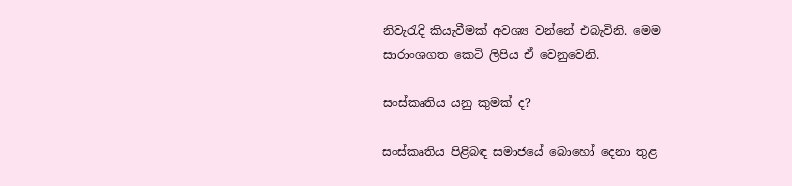නිවැරැදි කියැවීමක් අවශ්‍ය වන්නේ එබැවිනි. මෙම සාරාංශගත කෙටි ලිපිය ඒ වෙනුවෙනි.

සංස්කෘතිය යනු කුමක් ද?

සංස්කෘතිය පිළිබඳ සමාජයේ බොහෝ දෙනා තුළ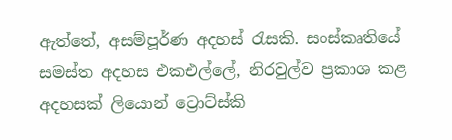ඇත්තේ, අසම්පූර්ණ අදහස් රැසකි. සංස්කෘතියේ සමස්ත අදහස එකඑල්ලේ, නිරවුල්ව ප්‍රකාශ කළ අදහසක් ලියොන් ට්‍රොට්ස්කි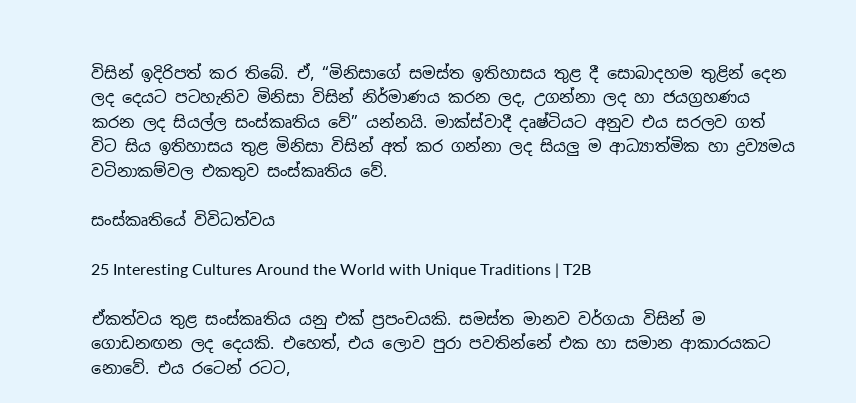විසින් ඉදිරිපත් කර තිබේ. ඒ, “මිනිසාගේ සමස්ත ඉතිහාසය තුළ දී සොබාදහම තුළින් දෙන ලද දෙයට පටහැනිව මිනිසා විසින් නිර්මාණය කරන ලද, උගන්නා ලද හා ජයග්‍රහණය කරන ලද සියල්ල සංස්කෘතිය වේ” යන්නයි. මාක්ස්වාදී දෘෂ්ටියට අනුව එය සරලව ගත් විට සිය ඉතිහාසය තුළ මිනිසා විසින් අත් කර ගන්නා ලද සියලු ම ආධ්‍යාත්මික හා ද්‍රව්‍යමය වටිනාකම්වල එකතුව සංස්කෘතිය වේ.

සංස්කෘතියේ විවිධත්වය

25 Interesting Cultures Around the World with Unique Traditions | T2B

ඒකත්වය තුළ සංස්කෘතිය යනු එක් ප්‍රපංචයකි. සමස්ත මානව වර්ගයා විසින් ම ගොඩනඟන ලද දෙයකි. එහෙත්, එය ලොව පුරා පවතින්නේ එක හා සමාන ආකාරයකට නොවේ. එය රටෙන් රටට,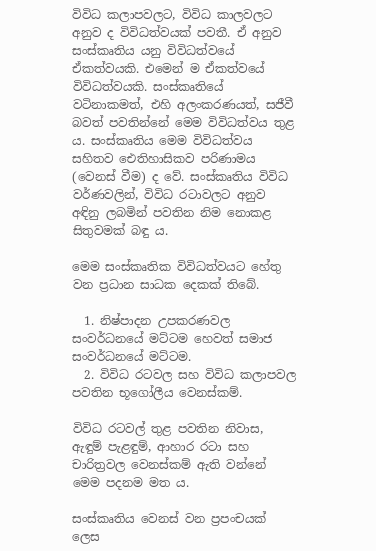විවිධ කලාපවලට, විවිධ කාලවලට අනුව ද විවිධත්වයක් පවතී. ඒ අනුව සංස්කෘතිය යනු විවිධත්වයේ ඒකත්වයකි. එමෙන් ම ඒකත්වයේ විවිධත්වයකි. සංස්කෘතියේ වටිනාකමත්, එහි අලංකරණයත්, සජීවී බවත් පවතින්නේ මෙම විවිධත්වය තුළ ය. සංස්කෘතිය මෙම විවිධත්වය සහිතව ඓතිහාසිකව පරිණාමය (වෙනස් වීම) ද වේ. සංස්කෘතිය විවිධ වර්ණවලින්, විවිධ රටාවලට අනුව අඳිනු ලබමින් පවතින නිම නොකළ සිතුවමක් බඳු ය.

මෙම සංස්කෘතික විවිධත්වයට හේතු වන ප්‍රධාන සාධක දෙකක් තිබේ.

  1. නිෂ්පාදන උපකරණවල සංවර්ධනයේ මට්ටම හෙවත් සමාජ සංවර්ධනයේ මට්ටම.
  2. විවිධ රටවල සහ විවිධ කලාපවල පවතින භූගෝලීය වෙනස්කම්.

විවිධ රටවල් තුළ පවතින නිවාස, ඇඳුම් පැළඳුම්, ආහාර රටා සහ චාරිත්‍රවල වෙනස්කම් ඇති වන්නේ මෙම පදනම මත ය.

සංස්කෘතිය වෙනස් වන ප්‍රපංචයක් ලෙස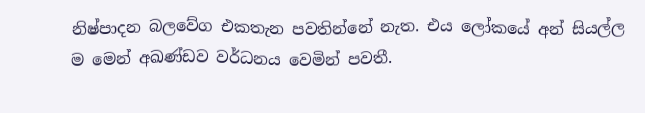නිෂ්පාදන බලවේග එකතැන පවතින්නේ නැත. එය ලෝකයේ අන් සියල්ල ම මෙන් අඛණ්ඩව වර්ධනය වෙමින් පවතී.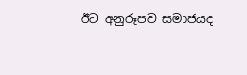ඊට අනුරූපව සමාජයද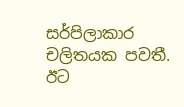සර්පිලාකාර චලිතයක පවතී. ඊට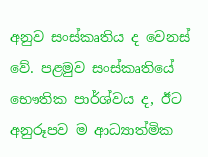අනුව සංස්කෘතිය ද වෙනස් වේ. පළමුව සංස්කෘතියේ භෞතික පාර්ශ්වය ද, ඊට අනුරූපව ම ආධ්‍යාත්මික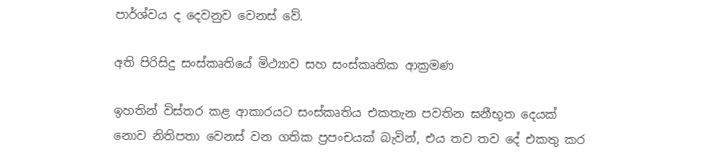පාර්ශ්වය ද දෙවනුව වෙනස් වේ.

අති පිරිසිදු සංස්කෘතියේ මිථ්‍යාව සහ සංස්කෘතික ආක්‍රමණ

ඉහතින් විස්තර කළ ආකාරයට සංස්කෘතිය එකතැන පවතින ඝනීභූත දෙයක් නොව නිතිපතා වෙනස් වන ගතික ප්‍රපංචයක් බැවින්, එය තව තව දේ එකතු කර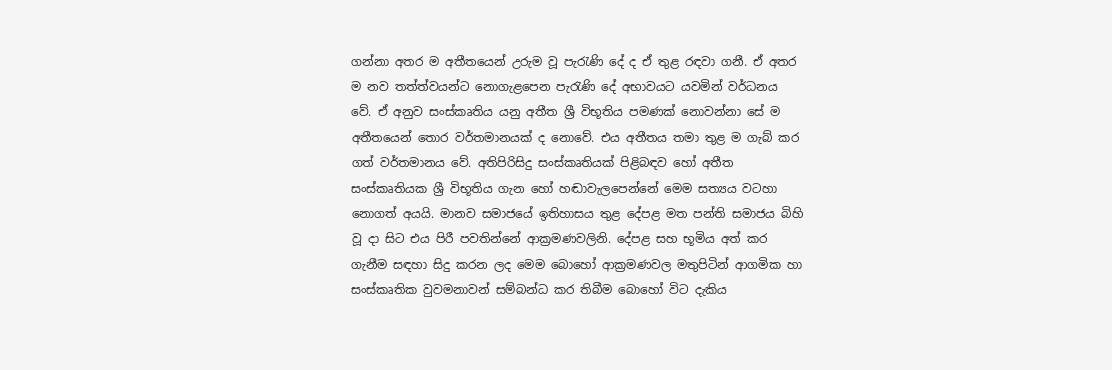ගන්නා අතර ම අතීතයෙන් උරුම වූ පැරැණි දේ ද ඒ තුළ රඳවා ගනී. ඒ අතර ම නව තත්ත්වයන්ට නොගැළපෙන පැරැණි දේ අභාවයට යවමින් වර්ධනය වේ. ඒ අනුව සංස්කෘතිය යනු අතීත ශ්‍රී විභූතිය පමණක් නොවන්නා සේ ම අතීතයෙන් තොර වර්තමානයක් ද නොවේ. එය අතීතය තමා තුළ ම ගැබ් කර ගත් වර්තමානය වේ. අතිපිරිසිදු සංස්කෘතියක් පිළිබඳව හෝ අතීත සංස්කෘතියක ශ්‍රී විභූතිය ගැන හෝ හඬාවැලපෙන්නේ මෙම සත්‍යය වටහා නොගත් අයයි. මානව සමාජයේ ඉතිහාසය තුළ දේපළ මත පන්ති සමාජය බිහි වූ දා සිට එය පිරී පවතින්නේ ආක්‍රමණවලිනි. දේපළ සහ භූමිය අත් කර ගැනීම සඳහා සිදු කරන ලද මෙම බොහෝ ආක්‍රමණවල මතුපිටින් ආගමික හා සංස්කෘතික වුවමනාවන් සම්බන්ධ කර තිබීම බොහෝ විට දැකිය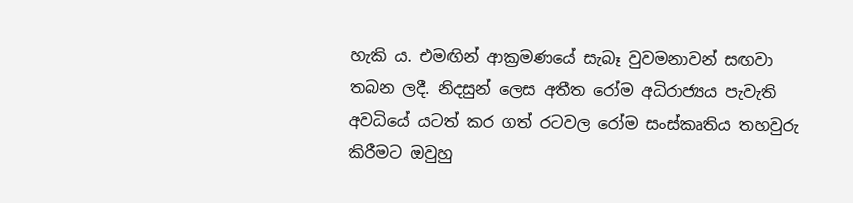හැකි ය. එමඟින් ආක්‍රමණයේ සැබෑ වුවමනාවන් සඟවා තබන ලදී. නිදසුන් ලෙස අතීත රෝම අධිරාජ්‍යය පැවැති අවධියේ යටත් කර ගත් රටවල රෝම සංස්කෘතිය තහවුරු කිරීමට ඔවුහු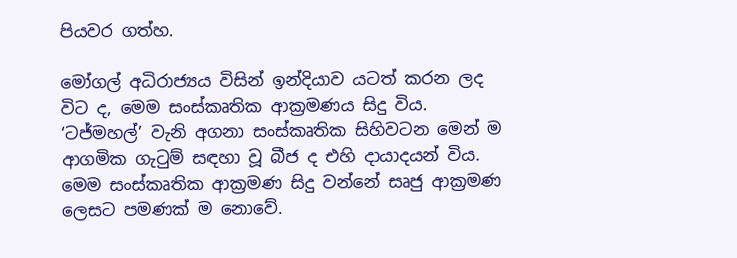පියවර ගත්හ.

මෝගල් අධිරාජ්‍යය විසින් ඉන්දියාව යටත් කරන ලද විට ද, මෙම සංස්කෘතික ආක්‍රමණය සිදු විය. ‘ටජ්මහල්’ වැනි අගනා සංස්කෘතික සිහිවටන මෙන් ම ආගමික ගැටුම් සඳහා වූ බීජ ද එහි දායාදයන් විය. මෙම සංස්කෘතික ආක්‍රමණ සිදු වන්නේ සෘජු ආක්‍රමණ ලෙසට පමණක් ම නොවේ.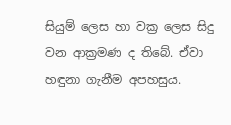සියුම් ලෙස හා වක්‍ර ලෙස සිදු වන ආක්‍රමණ ද තිබේ. ඒවා හඳුනා ගැනීම අපහසුය.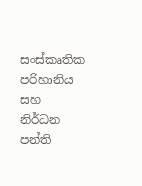සංස්කෘතික පරිහානිය සහ නිර්ධන පන්ති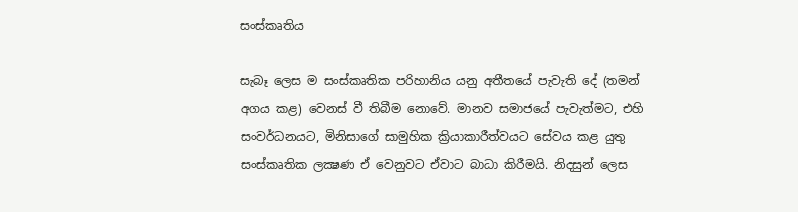සංස්කෘතිය

සැබෑ ලෙස ම සංස්කෘතික පරිහානිය යනු අතීතයේ පැවැති දේ (තමන් අගය කළ) වෙනස් වී තිබීම නොවේ. මානව සමාජයේ පැවැත්මට, එහි සංවර්ධනයට, මිනිසාගේ සාමුහික ක්‍රියාකාරීත්වයට සේවය කළ යුතු සංස්කෘතික ලක්‍ෂණ ඒ වෙනුවට ඒවාට බාධා කිරීමයි. නිදසුන් ලෙස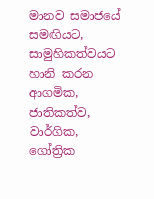මානව සමාජයේ සමඟියට, සාමුහිකත්වයට හානි කරන ආගමික, ජාතිකත්ව, වාර්ගික, ගෝත්‍රික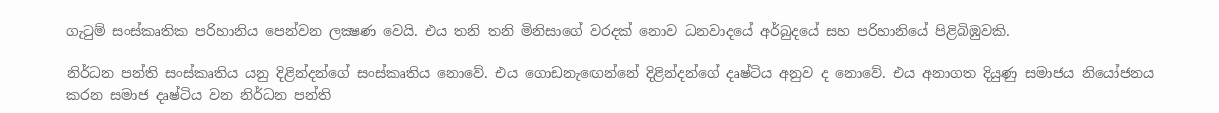ගැටුම් සංස්කෘතික පරිහානිය පෙන්වන ලක්‍ෂණ වෙයි. එය තනි තනි මිනිසාගේ වරදක් නොව ධනවාදයේ අර්බුදයේ සහ පරිහානියේ පිළිබිඹුවකි.

නිර්ධන පන්ති සංස්කෘතිය යනු දිළින්දන්ගේ සංස්කෘතිය නොවේ. එය ගොඩනැඟෙන්නේ දිළින්දන්ගේ දෘෂ්ටිය අනුව ද නොවේ. එය අනාගත දියුණු සමාජය නියෝජනය කරන සමාජ දෘෂ්ටිය වන නිර්ධන පන්ති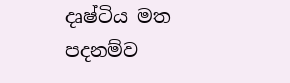දෘෂ්ටිය මත පදනම්ව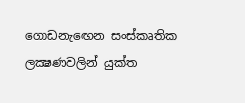ගොඩනැඟෙන සංස්කෘතික ලක්‍ෂණවලින් යුක්ත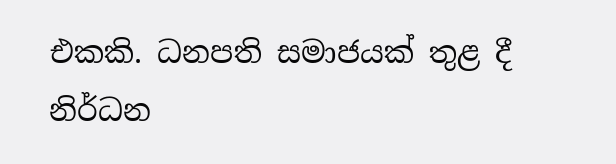එකකි. ධනපති සමාජයක් තුළ දී නිර්ධන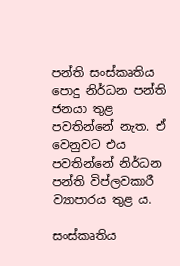පන්ති සංස්කෘතිය පොදු නිර්ධන පන්ති ජනයා තුළ පවතින්නේ නැත. ඒ වෙනුවට එය පවතින්නේ නිර්ධන පන්ති විප්ලවකාරී ව්‍යාපාරය තුළ ය.

සංස්කෘතිය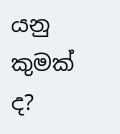යනු කුමක් ද?